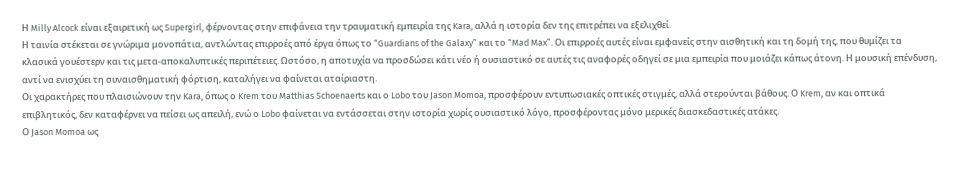Η Milly Alcock είναι εξαιρετική ως Supergirl, φέρνοντας στην επιφάνεια την τραυματική εμπειρία της Kara, αλλά η ιστορία δεν της επιτρέπει να εξελιχθεί.
Η ταινία στέκεται σε γνώριμα μονοπάτια, αντλώντας επιρροές από έργα όπως το “Guardians of the Galaxy” και το “Mad Max”. Οι επιρροές αυτές είναι εμφανείς στην αισθητική και τη δομή της, που θυμίζει τα κλασικά γουέστερν και τις μετα-αποκαλυπτικές περιπέτειες. Ωστόσο, η αποτυχία να προσδώσει κάτι νέο ή ουσιαστικό σε αυτές τις αναφορές οδηγεί σε μια εμπειρία που μοιάζει κάπως άτονη. Η μουσική επένδυση, αντί να ενισχύει τη συναισθηματική φόρτιση, καταλήγει να φαίνεται αταίριαστη.
Οι χαρακτήρες που πλαισιώνουν την Kara, όπως ο Krem του Matthias Schoenaerts και ο Lobo του Jason Momoa, προσφέρουν εντυπωσιακές οπτικές στιγμές, αλλά στερούνται βάθους. Ο Krem, αν και οπτικά επιβλητικός, δεν καταφέρνει να πείσει ως απειλή, ενώ ο Lobo φαίνεται να εντάσσεται στην ιστορία χωρίς ουσιαστικό λόγο, προσφέροντας μόνο μερικές διασκεδαστικές ατάκες.
Ο Jason Momoa ως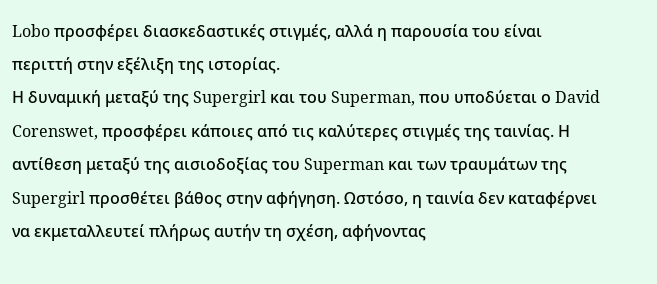Lobo προσφέρει διασκεδαστικές στιγμές, αλλά η παρουσία του είναι περιττή στην εξέλιξη της ιστορίας.
Η δυναμική μεταξύ της Supergirl και του Superman, που υποδύεται ο David Corenswet, προσφέρει κάποιες από τις καλύτερες στιγμές της ταινίας. Η αντίθεση μεταξύ της αισιοδοξίας του Superman και των τραυμάτων της Supergirl προσθέτει βάθος στην αφήγηση. Ωστόσο, η ταινία δεν καταφέρνει να εκμεταλλευτεί πλήρως αυτήν τη σχέση, αφήνοντας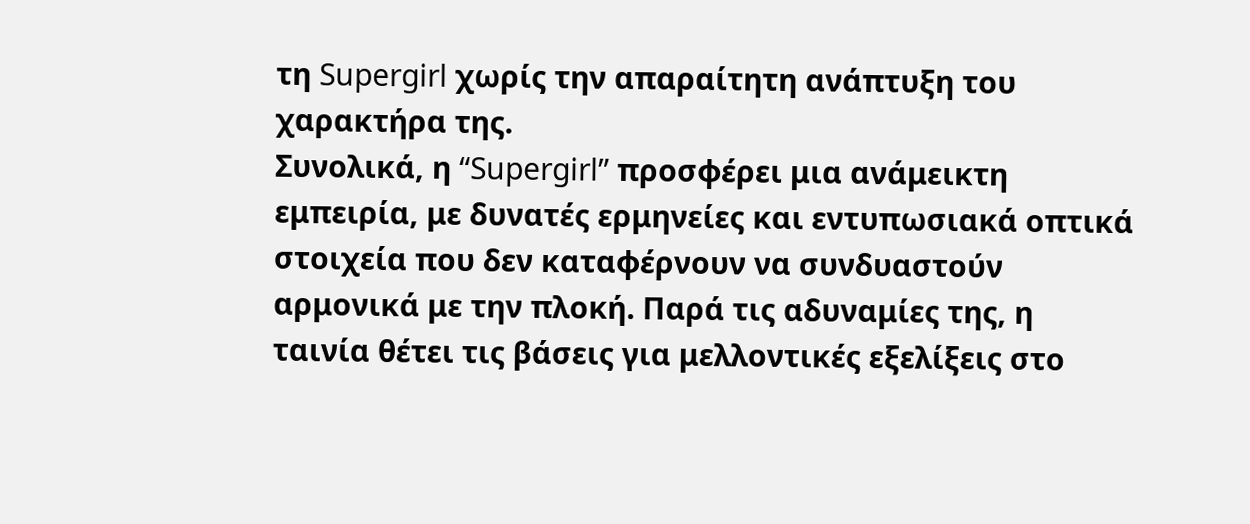τη Supergirl χωρίς την απαραίτητη ανάπτυξη του χαρακτήρα της.
Συνολικά, η “Supergirl” προσφέρει μια ανάμεικτη εμπειρία, με δυνατές ερμηνείες και εντυπωσιακά οπτικά στοιχεία που δεν καταφέρνουν να συνδυαστούν αρμονικά με την πλοκή. Παρά τις αδυναμίες της, η ταινία θέτει τις βάσεις για μελλοντικές εξελίξεις στο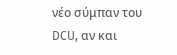νέο σύμπαν του DCU, αν και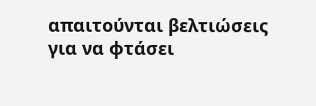απαιτούνται βελτιώσεις για να φτάσει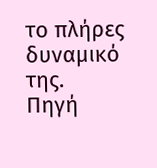το πλήρες δυναμικό της.
Πηγή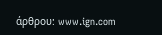άρθρου: www.ign.com